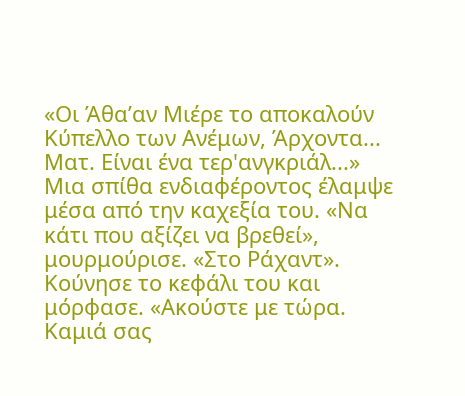«Οι Άθα’αν Μιέρε το αποκαλούν Κύπελλο των Ανέμων, Άρχοντα... Ματ. Είναι ένα τερ'ανγκριάλ...»
Μια σπίθα ενδιαφέροντος έλαμψε μέσα από την καχεξία του. «Να κάτι που αξίζει να βρεθεί», μουρμούρισε. «Στο Ράχαντ». Κούνησε το κεφάλι του και μόρφασε. «Ακούστε με τώρα. Καμιά σας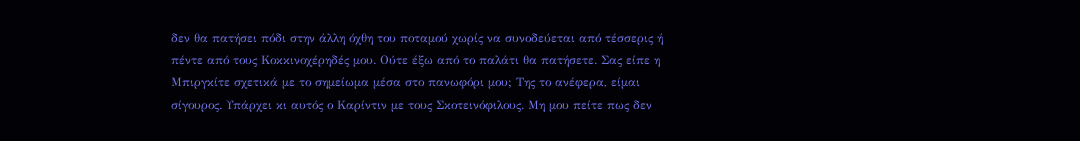δεν θα πατήσει πόδι στην άλλη όχθη του ποταμού χωρίς να συνοδεύεται από τέσσερις ή πέντε από τους Κοκκινοχέρηδές μου. Ούτε έξω από το παλάτι θα πατήσετε. Σας είπε η Μπιργκίτε σχετικά με το σημείωμα μέσα στο πανωφόρι μου; Της το ανέφερα, είμαι σίγουρος. Υπάρχει κι αυτός ο Καρίντιν με τους Σκοτεινόφιλους. Μη μου πείτε πως δεν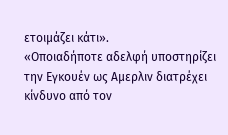ετοιμάζει κάτι».
«Οποιαδήποτε αδελφή υποστηρίζει την Εγκουέν ως Αμερλιν διατρέχει κίνδυνο από τον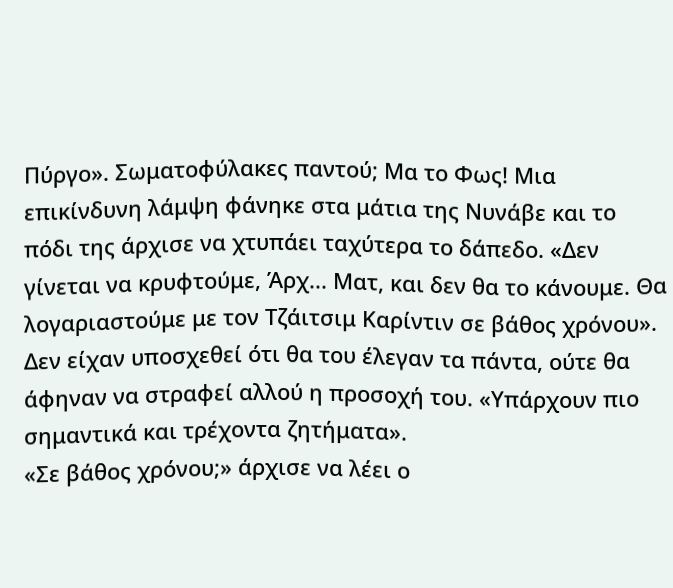Πύργο». Σωματοφύλακες παντού; Μα το Φως! Μια επικίνδυνη λάμψη φάνηκε στα μάτια της Νυνάβε και το πόδι της άρχισε να χτυπάει ταχύτερα το δάπεδο. «Δεν γίνεται να κρυφτούμε, Άρχ... Ματ, και δεν θα το κάνουμε. Θα λογαριαστούμε με τον Τζάιτσιμ Καρίντιν σε βάθος χρόνου». Δεν είχαν υποσχεθεί ότι θα του έλεγαν τα πάντα, ούτε θα άφηναν να στραφεί αλλού η προσοχή του. «Υπάρχουν πιο σημαντικά και τρέχοντα ζητήματα».
«Σε βάθος χρόνου;» άρχισε να λέει ο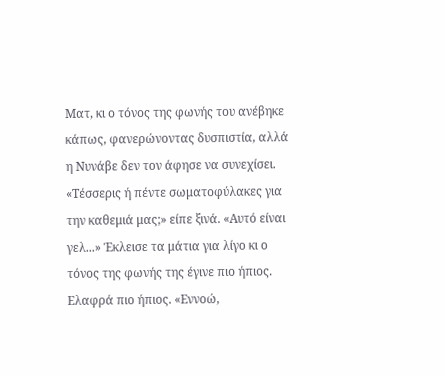Ματ, κι ο τόνος της φωνής του ανέβηκε κάπως, φανερώνοντας δυσπιστία, αλλά η Νυνάβε δεν τον άφησε να συνεχίσει.
«Τέσσερις ή πέντε σωματοφύλακες για την καθεμιά μας;» είπε ξινά. «Αυτό είναι γελ...» Έκλεισε τα μάτια για λίγο κι ο τόνος της φωνής της έγινε πιο ήπιος. Ελαφρά πιο ήπιος. «Εννοώ,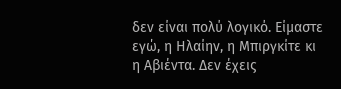δεν είναι πολύ λογικό. Είμαστε εγώ, η Ηλαίην, η Μπιργκίτε κι η Αβιέντα. Δεν έχεις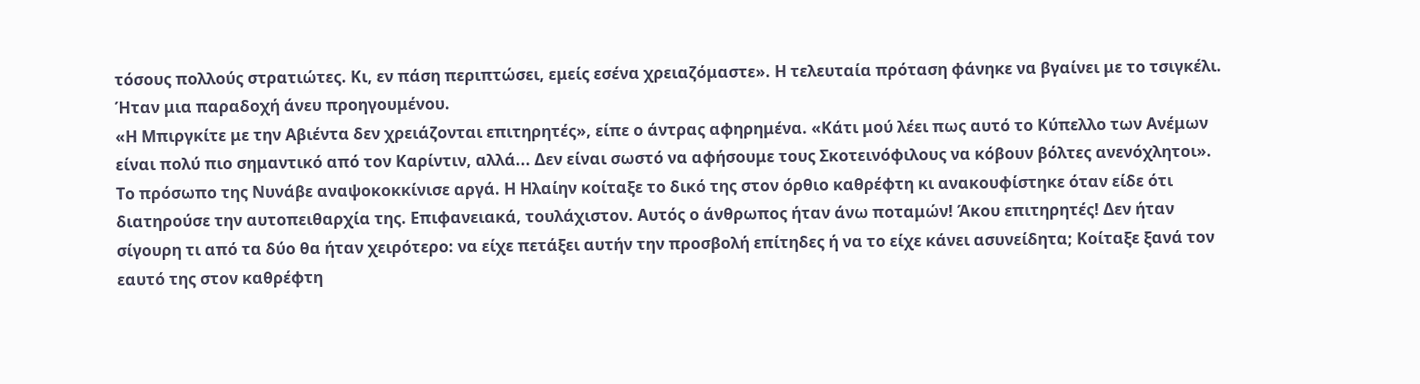τόσους πολλούς στρατιώτες. Κι, εν πάση περιπτώσει, εμείς εσένα χρειαζόμαστε». Η τελευταία πρόταση φάνηκε να βγαίνει με το τσιγκέλι. Ήταν μια παραδοχή άνευ προηγουμένου.
«Η Μπιργκίτε με την Αβιέντα δεν χρειάζονται επιτηρητές», είπε ο άντρας αφηρημένα. «Κάτι μού λέει πως αυτό το Κύπελλο των Ανέμων είναι πολύ πιο σημαντικό από τον Καρίντιν, αλλά... Δεν είναι σωστό να αφήσουμε τους Σκοτεινόφιλους να κόβουν βόλτες ανενόχλητοι».
Το πρόσωπο της Νυνάβε αναψοκοκκίνισε αργά. Η Ηλαίην κοίταξε το δικό της στον όρθιο καθρέφτη κι ανακουφίστηκε όταν είδε ότι διατηρούσε την αυτοπειθαρχία της. Επιφανειακά, τουλάχιστον. Αυτός ο άνθρωπος ήταν άνω ποταμών! Άκου επιτηρητές! Δεν ήταν σίγουρη τι από τα δύο θα ήταν χειρότερο: να είχε πετάξει αυτήν την προσβολή επίτηδες ή να το είχε κάνει ασυνείδητα; Κοίταξε ξανά τον εαυτό της στον καθρέφτη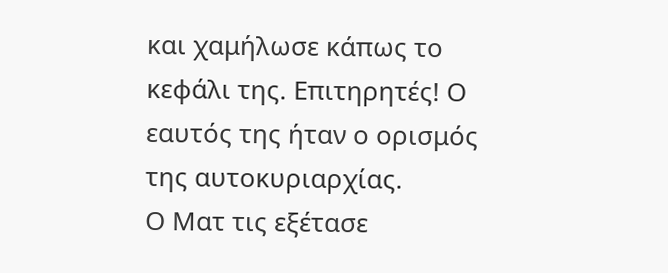και χαμήλωσε κάπως το κεφάλι της. Επιτηρητές! Ο εαυτός της ήταν ο ορισμός της αυτοκυριαρχίας.
Ο Ματ τις εξέτασε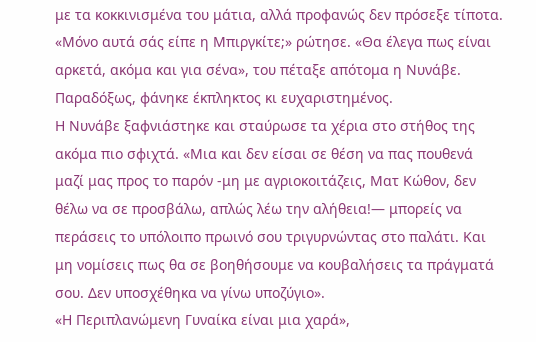με τα κοκκινισμένα του μάτια, αλλά προφανώς δεν πρόσεξε τίποτα. «Μόνο αυτά σάς είπε η Μπιργκίτε;» ρώτησε. «Θα έλεγα πως είναι αρκετά, ακόμα και για σένα», του πέταξε απότομα η Νυνάβε. Παραδόξως, φάνηκε έκπληκτος κι ευχαριστημένος.
Η Νυνάβε ξαφνιάστηκε και σταύρωσε τα χέρια στο στήθος της ακόμα πιο σφιχτά. «Μια και δεν είσαι σε θέση να πας πουθενά μαζί μας προς το παρόν -μη με αγριοκοιτάζεις, Ματ Κώθον, δεν θέλω να σε προσβάλω, απλώς λέω την αλήθεια!— μπορείς να περάσεις το υπόλοιπο πρωινό σου τριγυρνώντας στο παλάτι. Και μη νομίσεις πως θα σε βοηθήσουμε να κουβαλήσεις τα πράγματά σου. Δεν υποσχέθηκα να γίνω υποζύγιο».
«Η Περιπλανώμενη Γυναίκα είναι μια χαρά»,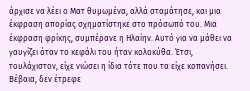άρχισε να λέει ο Ματ θυμωμένα, αλλά σταμάτησε, και μια έκφραση απορίας σχηματίστηκε στο πρόσωπό του. Μια έκφραση φρίκης, συμπέρανε η Ηλαίην. Αυτό για να μάθει να γαυγίζει όταν το κεφάλι του ήταν κολοκύθα. Έτσι, τουλάχιστον, είχε νιώσει η ίδια τότε που τα είχε κοπανήσει. Βέβαια, δεν έτρεφε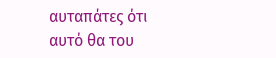αυταπάτες ότι αυτό θα του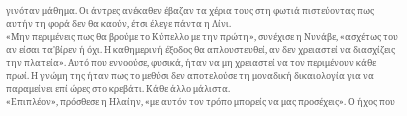γινόταν μάθημα. Οι άντρες ανέκαθεν έβαζαν τα χέρια τους στη φωτιά πιστεύοντας πως αυτήν τη φορά δεν θα καούν, έτσι έλεγε πάντα η Λίνι.
«Μην περιμένεις πως θα βρούμε το Κύπελλο με την πρώτη», συνέχισε η Νυνάβε, «ασχέτως του αν είσαι τα'βίρεν ή όχι. Η καθημερινή έξοδος θα απλουστευθεί, αν δεν χρειαστεί να διασχίζεις την πλατεία». Αυτό που εννοούσε, φυσικά, ήταν να μη χρειαστεί να τον περιμένουν κάθε πρωί. Η γνώμη της ήταν πως το μεθύσι δεν αποτελούσε τη μοναδική δικαιολογία για να παραμείνει επί ώρες στο κρεβάτι. Κάθε άλλο μάλιστα.
«Επιπλέον», πρόσθεσε η Ηλαίην, «με αυτόν τον τρόπο μπορείς να μας προσέχεις». Ο ήχος που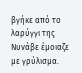βγήκε από το λαρύγγι της Νυνάβε έμοιαζε με γρύλισμα.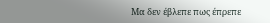Μα δεν έβλεπε πως έπρεπε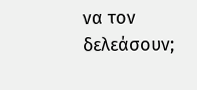να τον δελεάσουν;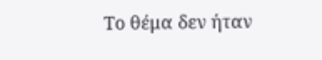Το θέμα δεν ήταν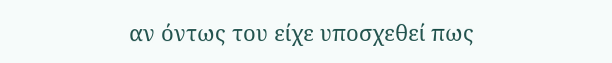αν όντως του είχε υποσχεθεί πως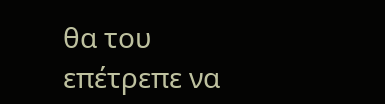θα του επέτρεπε να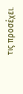τις προσέχει.